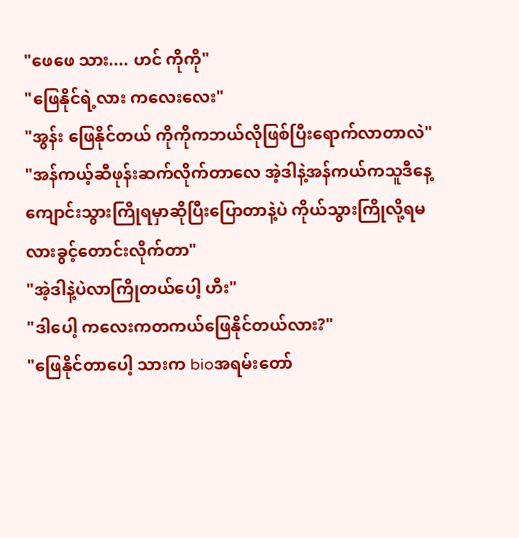"ဖေဖေ သား.... ဟင် ကိုကို"
"ဖြေနိုင်ရဲ့လား ကလေးလေး"
"အွန်း ဖြေနိုင်တယ် ကိုကိုကဘယ်လိုဖြစ်ပြီးရောက်လာတာလဲ"
"အန်ကယ့်ဆီဖုန်းဆက်လိုက်တာလေ အဲ့ဒါနဲ့အန်ကယ်ကသူဒီနေ့ကျောင်းသွားကြိုရမှာဆိုပြီးပြောတာနဲ့ပဲ ကိုယ်သွားကြိုလို့ရမလားခွင့်တောင်းလိုက်တာ"
"အဲ့ဒါနဲ့ပဲလာကြိုတယ်ပေါ့ ဟီး"
"ဒါပေါ့ ကလေးကတကယ်ဖြေနိုင်တယ်လား?"
"ဖြေနိုင်တာပေါ့ သားက bioအရမ်းတော်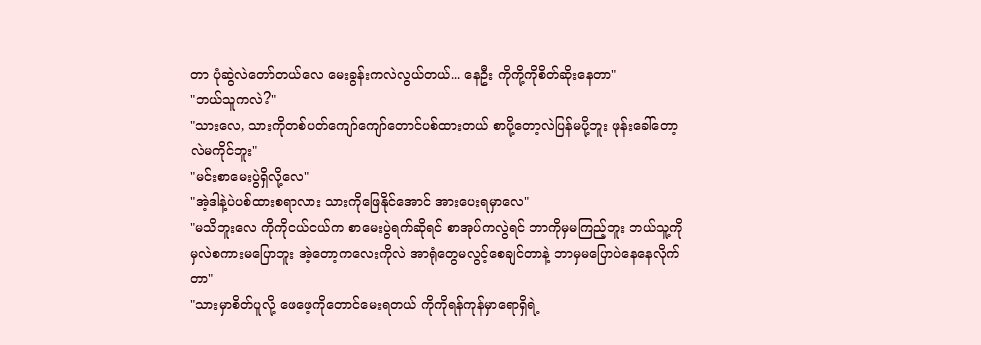တာ ပုံဆွဲလဲတော်တယ်လေ မေးခွန်းကလဲလွယ်တယ်... နေဦး ကိုကို့ကိုစိတ်ဆိုးနေတာ"
"ဘယ်သူကလဲ?"
"သားလေ, သားကိုတစ်ပတ်ကျော်ကျော်တောင်ပစ်ထားတယ် စာပို့တော့လဲပြန်မပို့ဘူး ဖုန်းခေါ်တော့လဲမကိုင်ဘူး"
"မင်းစာမေးပွဲရှိလို့လေ"
"အဲ့ဒါနဲ့ပဲပစ်ထားစရာလား သားကိုဖြေနိုင်အောင် အားပေးရမှာလေ"
"မသိဘူးလေ ကိုကိုငယ်ငယ်က စာမေးပွဲရက်ဆိုရင် စာအုပ်ကလွဲရင် ဘာကိုမှမကြည့်ဘူး ဘယ်သူ့ကိုမှလဲစကားမပြောဘူး အဲ့တော့ကလေးကိုလဲ အာရုံတွေမလွင့်စေချင်တာနဲ့ ဘာမှမပြောပဲနေနေလိုက်တာ"
"သားမှာစိတ်ပူလို့ ဖေဖေ့ကိုတောင်မေးရတယ် ကိုကိုရန်ကုန်မှာရောရှိရဲ့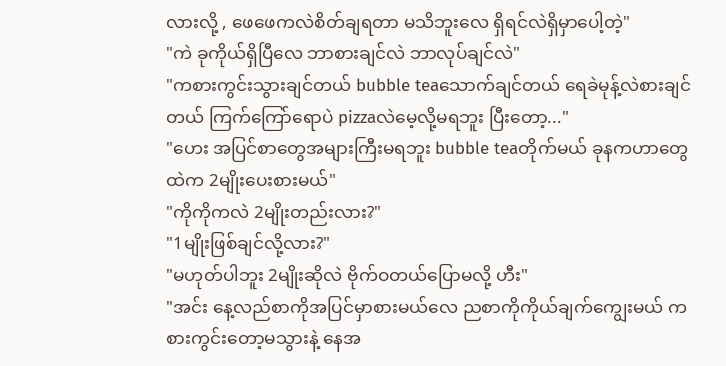လားလို့ , ဖေဖေကလဲစိတ်ချရတာ မသိဘူးလေ ရှိရင်လဲရှိမှာပေါ့တဲ့"
"ကဲ ခုကိုယ်ရှိပြီလေ ဘာစားချင်လဲ ဘာလုပ်ချင်လဲ"
"ကစားကွင်းသွားချင်တယ် bubble teaသောက်ချင်တယ် ရေခဲမုန့်လဲစားချင်တယ် ကြက်ကြော်ရောပဲ pizzaလဲမေ့လို့မရဘူး ပြီးတော့..."
"ဟေး အပြင်စာတွေအများကြီးမရဘူး bubble teaတိုက်မယ် ခုနကဟာတွေထဲက 2မျိုးပေးစားမယ်"
"ကိုကိုကလဲ 2မျိုးတည်းလား?"
"1မျိုးဖြစ်ချင်လို့လား?"
"မဟုတ်ပါဘူး 2မျိုးဆိုလဲ ဗိုက်ဝတယ်ပြောမလို့ ဟီး"
"အင်း နေ့လည်စာကိုအပြင်မှာစားမယ်လေ ညစာကိုကိုယ်ချက်ကျွေးမယ် ကစားကွင်းတော့မသွားနဲ့ နေအ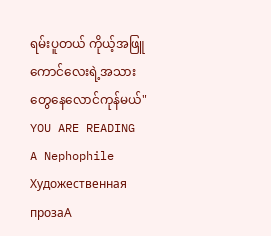ရမ်းပူတယ် ကိုယ့်အဖြူကောင်လေးရဲ့အသားတွေနေလောင်ကုန်မယ်"
YOU ARE READING
A Nephophile
Художественная прозаA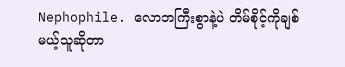Nephophile. လောဘကြီးစွာနဲ့ပဲ တိမ်စိုင့်ကိုချစ်မယ့်သူဆိုတာ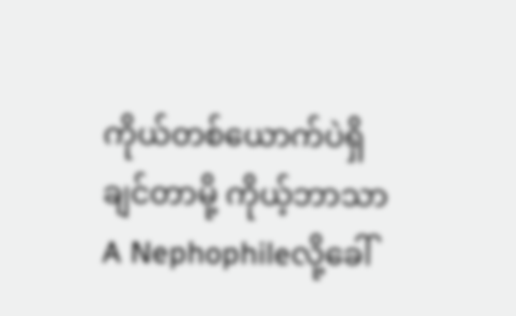ကိုယ်တစ်ယောက်ပဲရှိချင်တာမို့ ကိုယ့်ဘာသာ A Nephophileလို့ခေါ်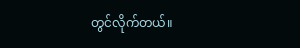တွင်လိုက်တယ်။